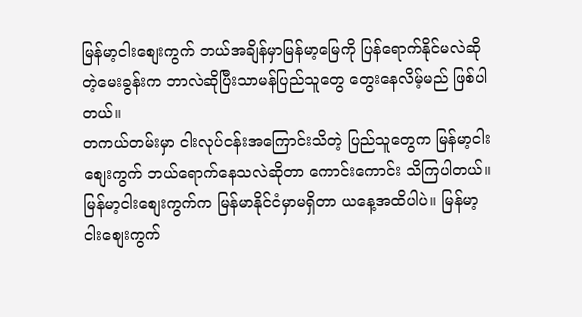မြန်မာ့ငါးစျေးကွက် ဘယ်အချိန်မှာမြန်မာ့မြေကို ပြန်ရောက်နိုင်မလဲဆိုတဲ့မေးခွန်းက ဘာလဲဆိုပြီးသာမန်ပြည်သူတွေ တွေးနေလိမ့်မည် ဖြစ်ပါတယ်။
တကယ်တမ်းမှာ ငါးလုပ်ငန်းအကြောင်းသိတဲ့ ပြည်သူတွေက မြန်မာ့ငါးစျေးကွက် ဘယ်ရောက်နေသလဲဆိုတာ ကောင်းကောင်း သိကြပါတယ်။ မြန်မာ့ငါးစျေးကွက်က မြန်မာနိုင်ငံမှာမရှိတာ ယနေ့အထိပါပဲ။ မြန်မာ့ငါးစျေးကွက်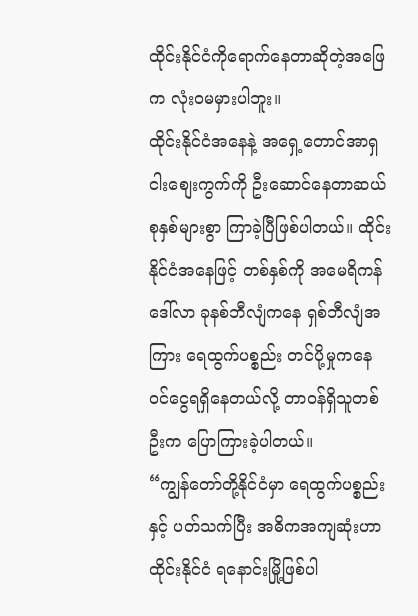ထိုင်းနိုင်ငံကိုရောက်နေတာဆိုတဲ့အဖြေက လုံးဝမမှားပါဘူး။
ထိုင်းနိုင်ငံအနေနဲ့ အရှေ့တောင်အာရှ ငါးစျေးကွက်ကို ဦးဆောင်နေတာဆယ်စုနှစ်များစွာ ကြာခဲ့ပြီဖြစ်ပါတယ်။ ထိုင်းနိုင်ငံအနေဖြင့် တစ်နှစ်ကို အမေရိကန်ဒေါ်လာ ခုနစ်ဘီလျံကနေ ရှစ်ဘီလျံအကြား ရေထွက်ပစ္စည်း တင်ပို့မှုကနေ ဝင်ငွေရရှိနေတယ်လို့ တာဝန်ရှိသူတစ်ဦးက ပြောကြားခဲ့ပါတယ်။
“ကျွန်တော်တို့နိုင်ငံမှာ ရေထွက်ပစ္စည်းနှင့် ပတ်သက်ပြီး အဓိကအကျဆုံးဟာ ထိုင်းနိုင်ငံ ရနောင်းမြို့ဖြစ်ပါ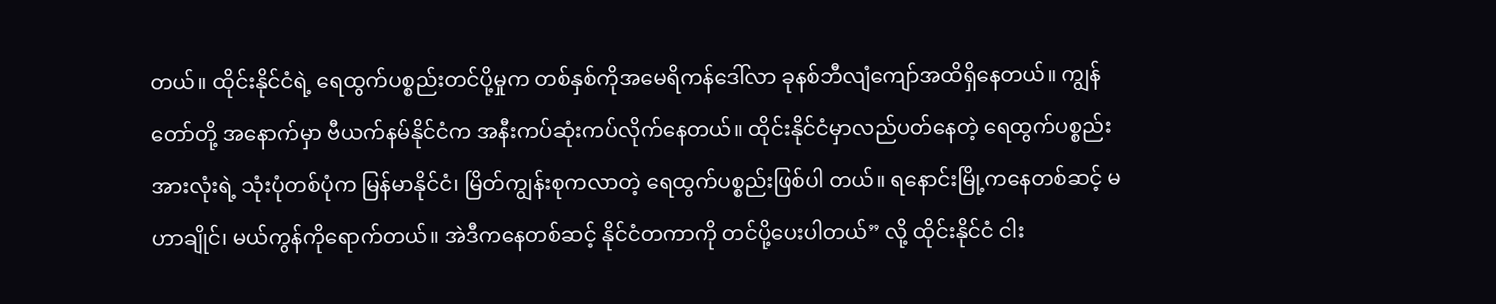တယ်။ ထိုင်းနိုင်ငံရဲ့ ရေထွက်ပစ္စည်းတင်ပို့မှုက တစ်နှစ်ကိုအမေရိကန်ဒေါ်လာ ခုနစ်ဘီလျံကျော်အထိရှိနေတယ်။ ကျွန် တော်တို့ အနောက်မှာ ဗီယက်နမ်နိုင်ငံက အနီးကပ်ဆုံးကပ်လိုက်နေတယ်။ ထိုင်းနိုင်ငံမှာလည်ပတ်နေတဲ့ ရေထွက်ပစ္စည်းအားလုံးရဲ့ သုံးပုံတစ်ပုံက မြန်မာနိုင်ငံ၊ မြိတ်ကျွန်းစုကလာတဲ့ ရေထွက်ပစ္စည်းဖြစ်ပါ တယ်။ ရနောင်းမြို့ကနေတစ်ဆင့် မဟာချိုင်၊ မယ်ကွန်ကိုရောက်တယ်။ အဲဒီကနေတစ်ဆင့် နိုင်ငံတကာကို တင်ပို့ပေးပါတယ်” လို့ ထိုင်းနိုင်ငံ ငါး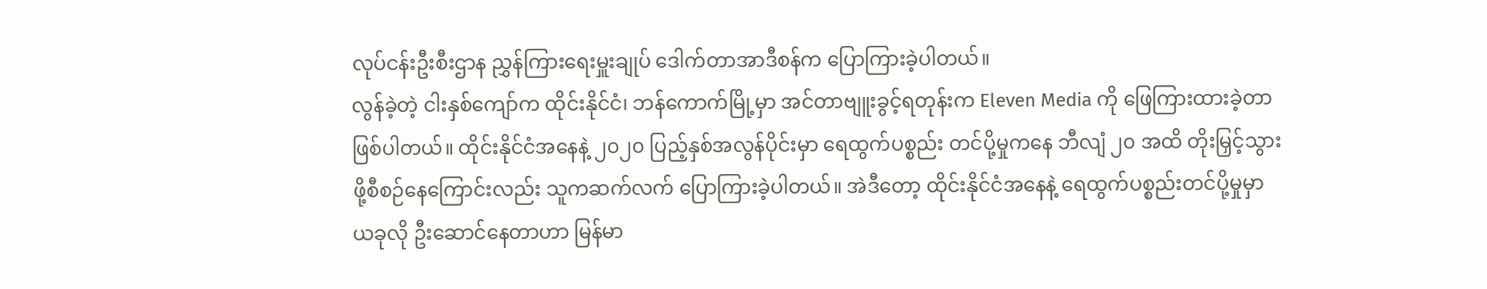လုပ်ငန်းဦးစီးဌာန ညွှန်ကြားရေးမှူးချုပ် ဒေါက်တာအာဒီစန်က ပြောကြားခဲ့ပါတယ်။
လွန်ခဲ့တဲ့ ငါးနှစ်ကျော်က ထိုင်းနိုင်ငံ၊ ဘန်ကောက်မြို့မှာ အင်တာဗျူးခွင့်ရတုန်းက Eleven Media ကို ဖြေကြားထားခဲ့တာ ဖြစ်ပါတယ်။ ထိုင်းနိုင်ငံအနေနဲ့ ၂၀၂၀ ပြည့်နှစ်အလွန်ပိုင်းမှာ ရေထွက်ပစ္စည်း တင်ပို့မှုကနေ ဘီလျံ ၂၀ အထိ တိုးမြှင့်သွားဖို့စီစဉ်နေကြောင်းလည်း သူကဆက်လက် ပြောကြားခဲ့ပါတယ်။ အဲဒီတော့ ထိုင်းနိုင်ငံအနေနဲ့ ရေထွက်ပစ္စည်းတင်ပို့မှုမှာ ယခုလို ဦးဆောင်နေတာဟာ မြန်မာ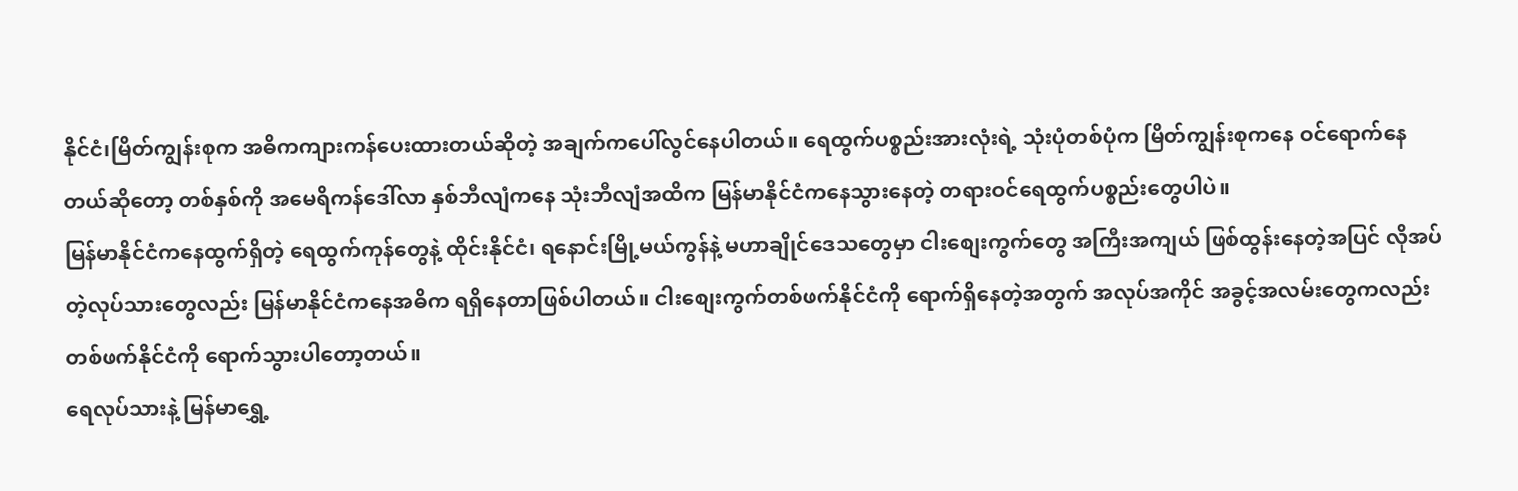နိုင်ငံ၊မြိတ်ကျွန်းစုက အဓိကကျားကန်ပေးထားတယ်ဆိုတဲ့ အချက်ကပေါ်လွင်နေပါတယ်။ ရေထွက်ပစ္စည်းအားလုံးရဲ့ သုံးပုံတစ်ပုံက မြိတ်ကျွန်းစုကနေ ဝင်ရောက်နေတယ်ဆိုတော့ တစ်နှစ်ကို အမေရိကန်ဒေါ်လာ နှစ်ဘီလျံကနေ သုံးဘီလျံအထိက မြန်မာနိုင်ငံကနေသွားနေတဲ့ တရားဝင်ရေထွက်ပစ္စည်းတွေပါပဲ။
မြန်မာနိုင်ငံကနေထွက်ရှိတဲ့ ရေထွက်ကုန်တွေနဲ့ ထိုင်းနိုင်ငံ၊ ရနောင်းမြို့မယ်ကွန်နဲ့ မဟာချိုင်ဒေသတွေမှာ ငါးစျေးကွက်တွေ အကြီးအကျယ် ဖြစ်ထွန်းနေတဲ့အပြင် လိုအပ်တဲ့လုပ်သားတွေလည်း မြန်မာနိုင်ငံကနေအဓိက ရရှိနေတာဖြစ်ပါတယ်။ ငါးစျေးကွက်တစ်ဖက်နိုင်ငံကို ရောက်ရှိနေတဲ့အတွက် အလုပ်အကိုင် အခွင့်အလမ်းတွေကလည်း တစ်ဖက်နိုင်ငံကို ရောက်သွားပါတော့တယ်။
ရေလုပ်သားနဲ့ မြန်မာရွှေ့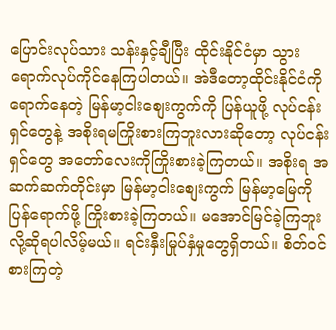ပြောင်းလုပ်သား သန်းနှင့်ချီပြီး ထိုင်းနိုင်ငံမှာ သွားရောက်လုပ်ကိုင်နေကြပါတယ်။ အဲဒီတော့ထိုင်းနိုင်ငံကို ရောက်နေတဲ့ မြန်မာ့ငါးစျေးကွက်ကို ပြန်ယူဖို့ လုပ်ငန်းရှင်တွေနဲ့ အစိုးရမကြိုးစားကြဘူးလားဆိုတော့ လုပ်ငန်းရှင်တွေ အတော်လေးကိုကြိုးစားခဲ့ကြတယ်။ အစိုးရ အဆက်ဆက်တိုင်းမှာ မြန်မာ့ငါးစျေးကွက် မြန်မာ့မြေကိုပြန်ရောက်ဖို့ ကြိုးစားခဲ့ကြတယ်။ မအောင်မြင်ခဲ့ကြဘူးလို့ဆိုရပါလိမ့်မယ်။ ရင်းနှီးမြုပ်နှံမှုတွေရှိတယ်။ စိတ်ဝင်စားကြတဲ့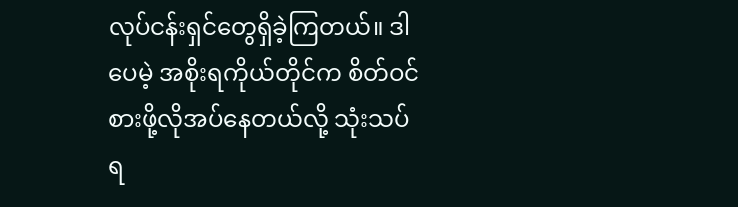လုပ်ငန်းရှင်တွေရှိခဲ့ကြတယ်။ ဒါပေမဲ့ အစိုးရကိုယ်တိုင်က စိတ်ဝင်စားဖို့လိုအပ်နေတယ်လို့ သုံးသပ်ရ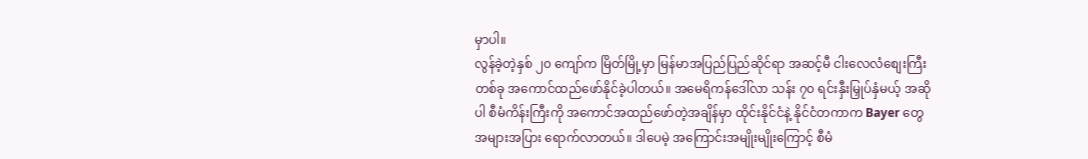မှာပါ။
လွန်ခဲ့တဲ့နှစ် ၂၀ ကျော်က မြိတ်မြို့မှာ မြန်မာအပြည်ပြည်ဆိုင်ရာ အဆင့်မီ ငါးလေလံစျေးကြီးတစ်ခု အကောင်ထည်ဖော်နိုင်ခဲ့ပါတယ်။ အမေရိကန်ဒေါ်လာ သန်း ၇၀ ရင်းနှီးမြှုပ်နှံမယ့် အဆိုပါ စီမံကိန်းကြီးကို အကောင်အထည်ဖော်တဲ့အချိန်မှာ ထိုင်းနိုင်ငံနဲ့ နိုင်ငံတကာက Bayer တွေအများအပြား ရောက်လာတယ်။ ဒါပေမဲ့ အကြောင်းအမျိုးမျိုးကြောင့် စီမံ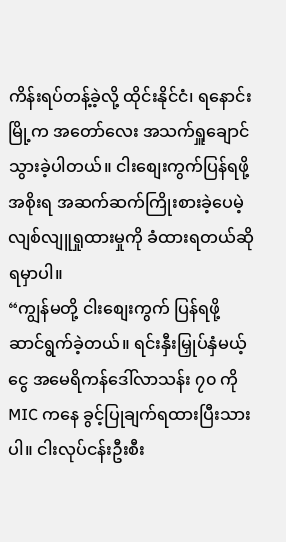ကိန်းရပ်တန့်ခဲ့လို့ ထိုင်းနိုင်ငံ၊ ရနောင်းမြို့က အတော်လေး အသက်ရှူချောင်သွားခဲ့ပါတယ်။ ငါးစျေးကွက်ပြန်ရဖို့ အစိုးရ အဆက်ဆက်ကြိုးစားခဲ့ပေမဲ့ လျစ်လျူရှုထားမှုကို ခံထားရတယ်ဆိုရမှာပါ။
“ကျွန်မတို့ ငါးစျေးကွက် ပြန်ရဖို့ ဆာင်ရွက်ခဲ့တယ်။ ရင်းနှီးမြှုပ်နှံမယ့်ငွေ အမေရိကန်ဒေါ်လာသန်း ၇၀ ကို MIC ကနေ ခွင့်ပြုချက်ရထားပြီးသားပါ။ ငါးလုပ်ငန်းဦးစီး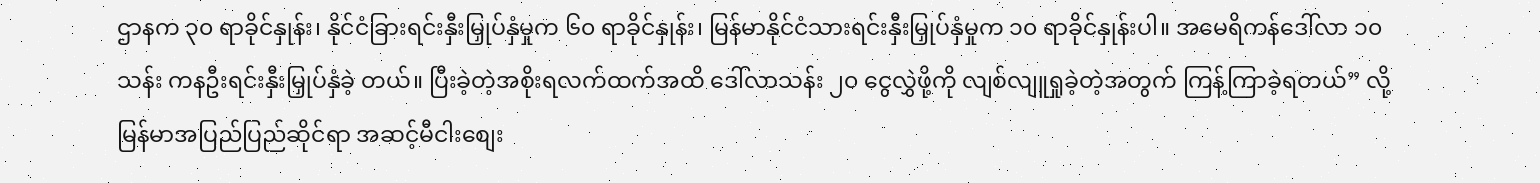ဌာနက ၃၀ ရာခိုင်နှုန်း၊ နိုင်ငံခြားရင်းနှီးမြှုပ်နှံမှုက ၆၀ ရာခိုင်နှုန်း၊ မြန်မာနိုင်ငံသားရင်းနှီးမြှုပ်နှံမှုက ၁၀ ရာခိုင်နှုန်းပါ။ အမေရိကန်ဒေါ်လာ ၁၀ သန်း ကနဦးရင်းနှီးမြှုပ်နှံခဲ့ တယ်။ ပြီးခဲ့တဲ့အစိုးရလက်ထက်အထိ ဒေါ်လာသန်း ၂၀ ငွေလွှဲဖို့ကို လျစ်လျူရှုခဲ့တဲ့အတွက် ကြန့်ကြာခဲ့ရတယ်” လို့ မြန်မာအပြည်ပြည်ဆိုင်ရာ အဆင့်မီငါးစျေး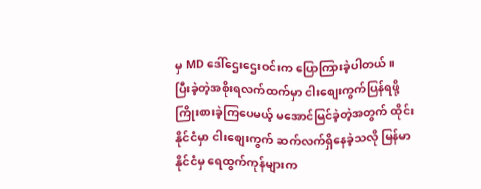မှ MD ဒေါ်ဌေးဌေးဝင်းက ပြောကြားခဲ့ပါတယ်။
ပြီးခဲ့တဲ့အစိုးရလက်ထက်မှာ ငါးစျေးကွက်ပြန်ရဖို့ ကြိုးစားခဲ့ကြပေမယ့် မအောင်မြင်ခဲ့တဲ့အတွက် ထိုင်းနိုင်ငံမှာ ငါးစျေးကွက် ဆက်လက်ရှိနေခဲ့သလို မြန်မာနိုင်ငံမှ ရေထွက်ကုန်များက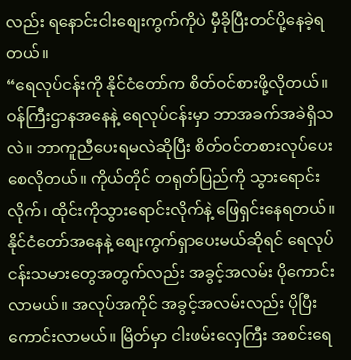လည်း ရနောင်းငါးစျေးကွက်ကိုပဲ မှီခိုပြီးတင်ပို့နေခဲ့ရတယ်။
“ရေလုပ်ငန်းကို နိုင်ငံတော်က စိတ်ဝင်စားဖို့လိုတယ်။ ဝန်ကြီးဌာနအနေနဲ့ ရေလုပ်ငန်းမှာ ဘာအခက်အခဲရှိသလဲ။ ဘာကူညီပေးရမလဲဆိုပြီး စိတ်ဝင်တစားလုပ်ပေးစေလိုတယ်။ ကိုယ်တိုင် တရုတ်ပြည်ကို သွားရောင်းလိုက်၊ ထိုင်းကိုသွားရောင်းလိုက်နဲ့ ဖြေရှင်းနေရတယ်။ နိုင်ငံတော်အနေနဲ့ စျေးကွက်ရှာပေးမယ်ဆိုရင် ရေလုပ်ငန်းသမားတွေအတွက်လည်း အခွင့်အလမ်း ပိုကောင်းလာမယ်။ အလုပ်အကိုင် အခွင့်အလမ်းလည်း ပိုပြီးကောင်းလာမယ်။ မြိတ်မှာ ငါးဖမ်းလှေကြီး အစင်းရေ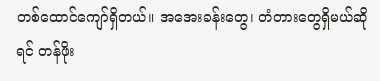တစ်ထောင်ကျော်ရှိတယ်။ အအေးခန်းတွေ၊ တံတားတွေရှိမယ်ဆိုရင် တန်ဖိုး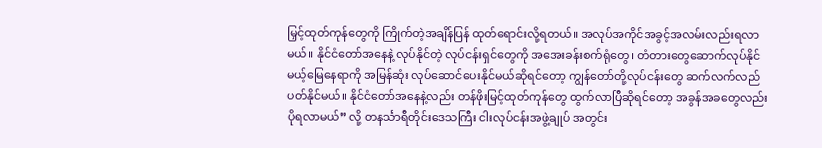မြှင့်ထုတ်ကုန်တွေကို ကြိုက်တဲ့အချိန်ပြန် ထုတ်ရောင်းလို့ရတယ်။ အလုပ်အကိုင်အခွင့်အလမ်းလည်းရလာမယ်။ နိုင်ငံတော်အနေနဲ့ လုပ်နိုင်တဲ့ လုပ်ငန်းရှင်တွေကို အအေးခန်းစက်ရုံတွေ၊ တံတားတွေဆောက်လုပ်နိုင်မယ့်မြေနေရာကို အမြန်ဆုံး လုပ်ဆောင်ပေးနိုင်မယ်ဆိုရင်တော့ ကျွန်တော်တို့လုပ်ငန်းတွေ ဆက်လက်လည်ပတ်နိုင်မယ်။ နိုင်ငံတော်အနေနဲ့လည်း တန်ဖိုးမြင့်ထုတ်ကုန်တွေ ထွက်လာပြီဆိုရင်တော့ အခွန်အခတွေလည်း ပိုရလာမယ်” လို့ တနင်္သာရီတိုင်းဒေသကြီး ငါးလုပ်ငန်းအဖွဲ့ချုပ် အတွင်း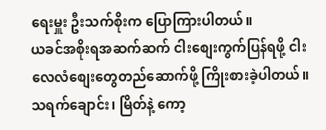ရေးမှူး ဦးသက်စိုးက ပြောကြားပါတယ်။
ယခင်အစိုးရအဆက်ဆက် ငါးစျေးကွက်ပြန်ရဖို့ ငါးလေလံစျေးတွေတည်ဆောက်ဖို့ ကြိုးစားခဲ့ပါတယ်။ သရက်ချောင်း၊ မြိတ်နဲ့ ကော့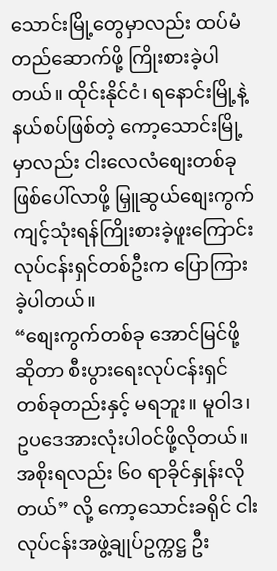သောင်းမြို့တွေမှာလည်း ထပ်မံတည်ဆောက်ဖို့ ကြိုးစားခဲ့ပါတယ်။ ထိုင်းနိုင်ငံ၊ ရနောင်းမြို့နဲ့ နယ်စပ်ဖြစ်တဲ့ ကော့သောင်းမြို့မှာလည်း ငါးလေလံစျေးတစ်ခုဖြစ်ပေါ်လာဖို့ မြှူဆွယ်စျေးကွက် ကျင့်သုံးရန်ကြိုးစားခဲ့ဖူးကြောင်း လုပ်ငန်းရှင်တစ်ဦးက ပြောကြားခဲ့ပါတယ်။
“စျေးကွက်တစ်ခု အောင်မြင်ဖို့ဆိုတာ စီးပွားရေးလုပ်ငန်းရှင်တစ်ခုတည်းနှင့် မရဘူး။ မူဝါဒ၊ ဥပဒေအားလုံးပါဝင်ဖို့လိုတယ်။ အစိုးရလည်း ၆၀ ရာခိုင်နှုန်းလိုတယ်” လို့ ကော့သောင်းခရိုင် ငါးလုပ်ငန်းအဖွဲ့ချုပ်ဥက္ကဋ္ဌ ဦး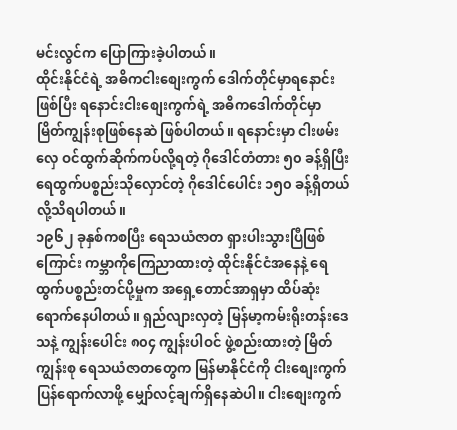မင်းလွင်က ပြောကြားခဲ့ပါတယ်။
ထိုင်းနိုင်ငံရဲ့ အဓိကငါးစျေးကွက် ဒေါက်တိုင်မှာရနောင်းဖြစ်ပြီး ရနောင်းငါးစျေးကွက်ရဲ့ အဓိကဒေါက်တိုင်မှာ မြိတ်ကျွန်းစုဖြစ်နေဆဲ ဖြစ်ပါတယ်။ ရနောင်းမှာ ငါးဖမ်းလှေ ဝင်ထွက်ဆိုက်ကပ်လို့ရတဲ့ ဂိုဒေါင်တံတား ၅၀ ခန့်ရှိပြီး ရေထွက်ပစ္စည်းသိုလှောင်တဲ့ ဂိုဒေါင်ပေါင်း ၁၅၀ ခန့်ရှိတယ်လို့သိရပါတယ်။
၁၉၆၂ ခုနှစ်ကစပြီး ရေသယံဇာတ ရှားပါးသွားပြီဖြစ်ကြောင်း ကမ္ဘာကိုကြေညာထားတဲ့ ထိုင်းနိုင်ငံအနေနဲ့ ရေထွက်ပစ္စည်းတင်ပို့မှုက အရှေ့တောင်အာရှမှာ ထိပ်ဆုံးရောက်နေပါတယ်။ ရှည်လျားလှတဲ့ မြန်မာ့ကမ်းရိုးတန်းဒေသနဲ့ ကျွန်းပေါင်း ၈၀၄ ကျွန်းပါဝင် ဖွဲ့စည်းထားတဲ့ မြိတ်ကျွန်းစု ရေသယံဇာတတွေက မြန်မာနိုင်ငံကို ငါးစျေးကွက်ပြန်ရောက်လာဖို့ မျှော်လင့်ချက်ရှိနေဆဲပါ။ ငါးစျေးကွက်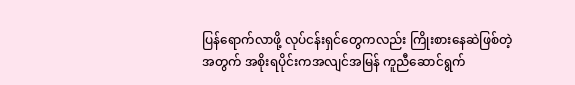ပြန်ရောက်လာဖို့ လုပ်ငန်းရှင်တွေကလည်း ကြိုးစားနေဆဲဖြစ်တဲ့အတွက် အစိုးရပိုင်းကအလျင်အမြန် ကူညီဆောင်ရွက်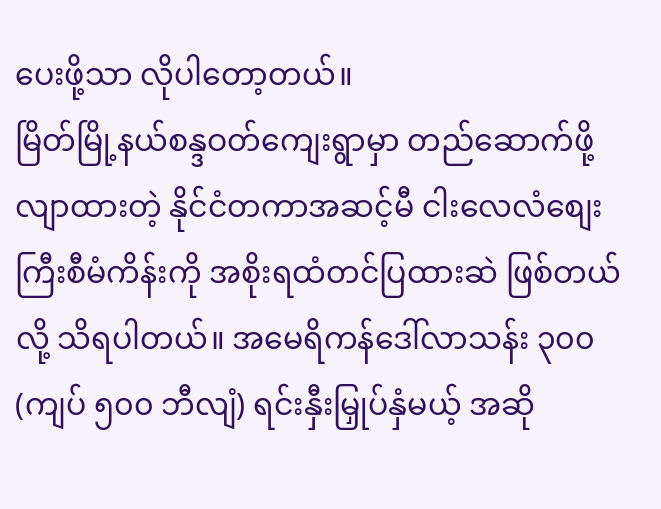ပေးဖို့သာ လိုပါတော့တယ်။
မြိတ်မြို့နယ်စန္ဒဝတ်ကျေးရွာမှာ တည်ဆောက်ဖို့လျာထားတဲ့ နိုင်ငံတကာအဆင့်မီ ငါးလေလံစျေးကြီးစီမံကိန်းကို အစိုးရထံတင်ပြထားဆဲ ဖြစ်တယ်လို့ သိရပါတယ်။ အမေရိကန်ဒေါ်လာသန်း ၃၀၀ (ကျပ် ၅၀၀ ဘီလျံ) ရင်းနှီးမြှုပ်နှံမယ့် အဆို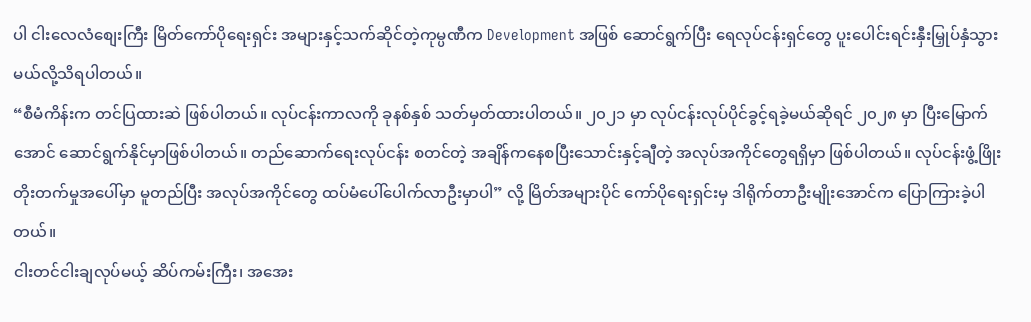ပါ ငါးလေလံစျေးကြီး မြိတ်ကော်ပိုရေးရှင်း အများနှင့်သက်ဆိုင်တဲ့ကုမ္ပဏီက Development အဖြစ် ဆောင်ရွက်ပြီး ရေလုပ်ငန်းရှင်တွေ ပူးပေါင်းရင်းနှီးမြှုပ်နှံသွားမယ်လို့သိရပါတယ်။
“စီမံကိန်းက တင်ပြထားဆဲ ဖြစ်ပါတယ်။ လုပ်ငန်းကာလကို ခုနစ်နှစ် သတ်မှတ်ထားပါတယ်။ ၂၀၂၁ မှာ လုပ်ငန်းလုပ်ပိုင်ခွင့်ရခဲ့မယ်ဆိုရင် ၂၀၂၈ မှာ ပြီးမြောက်အောင် ဆောင်ရွက်နိုင်မှာဖြစ်ပါတယ်။ တည်ဆောက်ရေးလုပ်ငန်း စတင်တဲ့ အချိန်ကနေစပြီးသောင်းနှင့်ချီတဲ့ အလုပ်အကိုင်တွေရရှိမှာ ဖြစ်ပါတယ်။ လုပ်ငန်းဖွံ့ဖြိုးတိုးတက်မှုအပေါ်မှာ မူတည်ပြီး အလုပ်အကိုင်တွေ ထပ်မံပေါ်ပေါက်လာဦးမှာပါ” လို့ မြိတ်အများပိုင် ကော်ပိုရေးရှင်းမှ ဒါရိုက်တာဦးမျိုးအောင်က ပြောကြားခဲ့ပါတယ်။
ငါးတင်ငါးချလုပ်မယ့် ဆိပ်ကမ်းကြီး၊ အအေး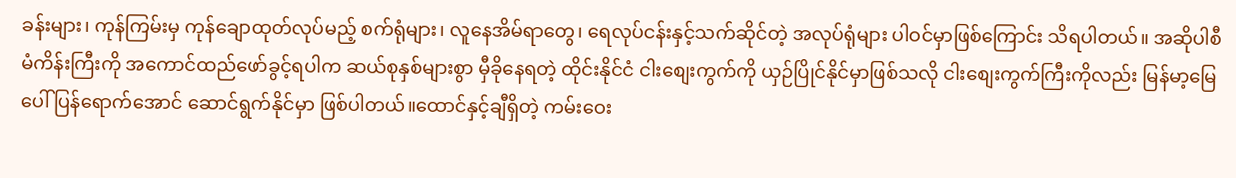ခန်းများ၊ ကုန်ကြမ်းမှ ကုန်ချောထုတ်လုပ်မည့် စက်ရုံများ၊ လူနေအိမ်ရာတွေ၊ ရေလုပ်ငန်းနှင့်သက်ဆိုင်တဲ့ အလုပ်ရုံများ ပါဝင်မှာဖြစ်ကြောင်း သိရပါတယ်။ အဆိုပါစီမံကိန်းကြီးကို အကောင်ထည်ဖော်ခွင့်ရပါက ဆယ်စုနှစ်များစွာ မှီခိုနေရတဲ့ ထိုင်းနိုင်ငံ ငါးစျေးကွက်ကို ယှဉ်ပြိုင်နိုင်မှာဖြစ်သလို ငါးစျေးကွက်ကြီးကိုလည်း မြန်မာ့မြေပေါ် ပြန်ရောက်အောင် ဆောင်ရွက်နိုင်မှာ ဖြစ်ပါတယ်။ထောင်နှင့်ချီရှိတဲ့ ကမ်းဝေး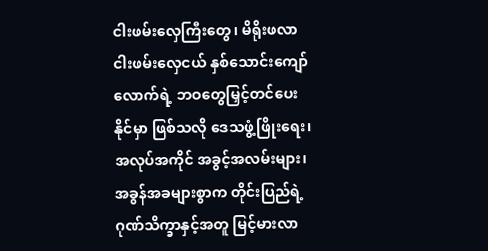ငါးဖမ်းလှေကြီးတွေ၊ မိရိုးဖလာ ငါးဖမ်းလှေငယ် နှစ်သောင်းကျော်လောက်ရဲ့ ဘဝတွေမြှင့်တင်ပေးနိုင်မှာ ဖြစ်သလို ဒေသဖွံ့ဖြိုးရေး၊ အလုပ်အကိုင် အခွင့်အလမ်းများ၊ အခွန်အခများစွာက တိုင်းပြည်ရဲ့ ဂုဏ်သိက္ခာနှင့်အတူ မြင့်မားလာ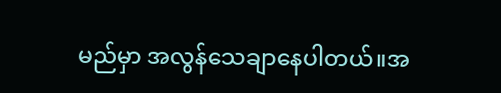မည်မှာ အလွန်သေချာနေပါတယ်။အ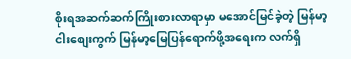စိုးရအဆက်ဆက်ကြိုးစားလာရာမှာ မအောင်မြင်ခဲ့တဲ့ မြန်မာ့ငါးစျေးကွက် မြန်မာ့မြေပြန်ရောက်ဖို့အရေးက လက်ရှိ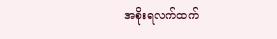အစိုးရလက်ထက်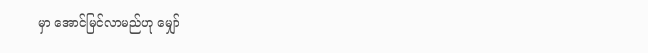မှာ အောင်မြင်လာမည်ဟု မျှော်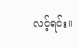လင့်ရင်း။